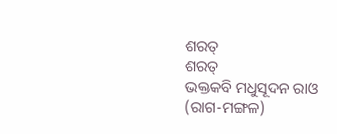ଶରତ୍
ଶରତ୍
ଭକ୍ତକବି ମଧୁସୂଦନ ରାଓ
(ରାଗ-ମଙ୍ଗଳ)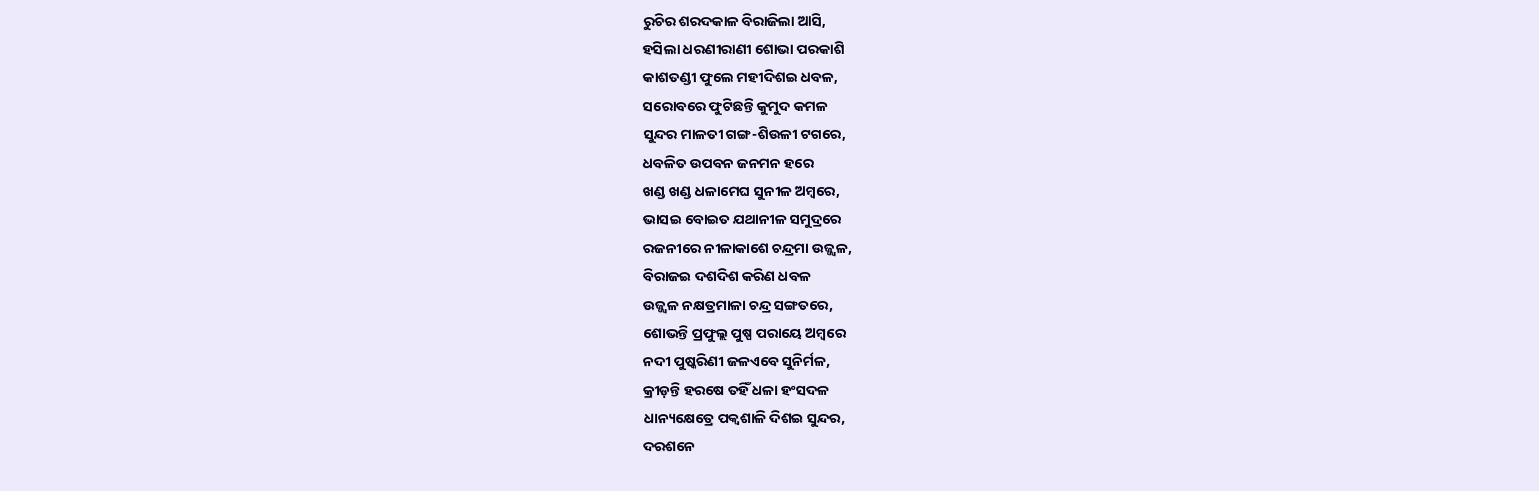ରୁଚିର ଶରଦକାଳ ବିରାଜିଲା ଆସି,
ହସିଲା ଧରଣୀରାଣୀ ଶୋଭା ପରକାଶି
କାଶତଣ୍ଡୀ ଫୁଲେ ମହୀଦିଶଇ ଧବଳ,
ସରୋବରେ ଫୁଟିଛନ୍ତି କୁମୁଦ କମଳ
ସୁନ୍ଦର ମାଳତୀ ଗଙ୍ଗ-ଶିଉଳୀ ଟଗରେ,
ଧବଳିତ ଉପବନ ଜନମନ ହରେ
ଖଣ୍ଡ ଖଣ୍ଡ ଧଳାମେଘ ସୁନୀଳ ଅମ୍ବରେ,
ଭାସଇ ବୋଇତ ଯଥାନୀଳ ସମୁଦ୍ରରେ
ରଜନୀରେ ନୀଳାକାଶେ ଚନ୍ଦ୍ରମା ଉଜ୍ଜ୍ବଳ,
ବିରାଜଇ ଦଶଦିଶ କରିଣ ଧବଳ
ଉଜ୍ଜ୍ବଳ ନକ୍ଷତ୍ରମାଳା ଚନ୍ଦ୍ର ସଙ୍ଗତରେ,
ଶୋଭନ୍ତି ପ୍ରଫୁଲ୍ଲ ପୁଷ୍ପ ପରାୟେ ଅମ୍ବରେ
ନଦୀ ପୁଷ୍କରିଣୀ ଜଳଏବେ ସୁନିର୍ମଳ,
କ୍ରୀଡ଼ନ୍ତି ହରଷେ ତହିଁ ଧଳା ହଂସଦଳ
ଧାନ୍ୟକ୍ଷେତ୍ରେ ପକ୍ବଶାଳି ଦିଶଇ ସୁନ୍ଦର,
ଦରଶନେ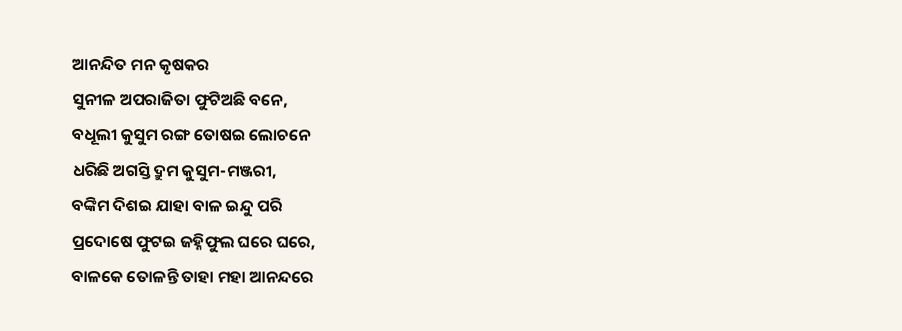ଆନନ୍ଦିତ ମନ କୃଷକର
ସୁନୀଳ ଅପରାଜିତା ଫୁଟିଅଛି ବନେ,
ବଧୂଲୀ କୁସୁମ ରଙ୍ଗ ତୋଷଇ ଲୋଚନେ
ଧରିଛି ଅଗସ୍ତି ଦ୍ରୁମ କୁସୁମ-ମଞ୍ଜରୀ,
ବଙ୍କିମ ଦିଶଇ ଯାହା ବାଳ ଇନ୍ଦୁ ପରି
ପ୍ରଦୋଷେ ଫୁଟଇ ଜହ୍ନିଫୁଲ ଘରେ ଘରେ,
ବାଳକେ ତୋଳନ୍ତି ତାହା ମହା ଆନନ୍ଦରେ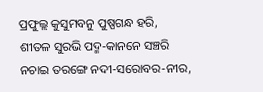ପ୍ରଫୁଲ୍ଲ କୁସୁମବନୁ ପୁଷ୍ପଗନ୍ଧ ହରି,
ଶୀତଳ ସୁରଭି ପଦ୍ମ-କାନନେ ସଞ୍ଚରି
ନଚାଇ ତରଙ୍ଗେ ନଦୀ-ସରୋବର-ନୀର,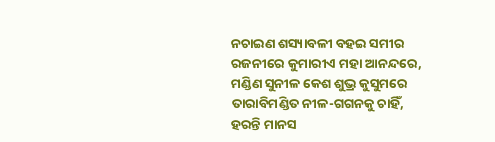ନଚାଇଣ ଶସ୍ୟାବଳୀ ବହଇ ସମୀର
ରଜନୀରେ କୁମାରୀଏ ମହା ଆନନ୍ଦରେ,
ମଣ୍ଡିଣ ସୁନୀଳ କେଶ ଶୁଭ୍ର କୁସୁମରେ
ତାରାବିମଣ୍ଡିତ ନୀଳ-ଗଗନକୁ ଚାହିଁ,
ହରନ୍ତି ମାନସ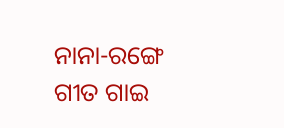ନାନା-ରଙ୍ଗେ ଗୀତ ଗାଇ